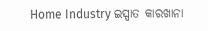Home Industry ଇସ୍ପାତ କାରଖାନା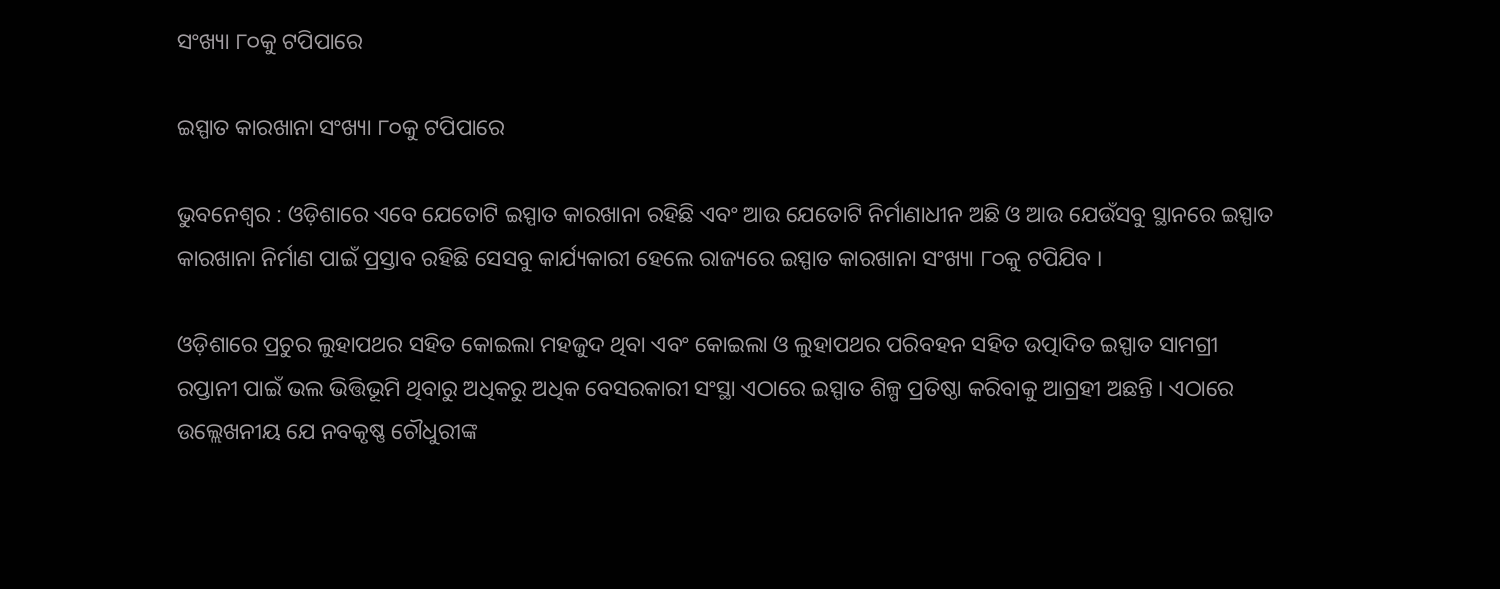ସଂଖ୍ୟା ୮୦କୁ ଟପିପାରେ

ଇସ୍ପାତ କାରଖାନା ସଂଖ୍ୟା ୮୦କୁ ଟପିପାରେ

ଭୁବନେଶ୍ୱର : ଓଡ଼ିଶାରେ ଏବେ ଯେତୋଟି ଇସ୍ପାତ କାରଖାନା ରହିଛି ଏବଂ ଆଉ ଯେତୋଟି ନିର୍ମାଣାଧୀନ ଅଛି ଓ ଆଉ ଯେଉଁସବୁ ସ୍ଥାନରେ ଇସ୍ପାତ କାରଖାନା ନିର୍ମାଣ ପାଇଁ ପ୍ରସ୍ତାବ ରହିଛି ସେସବୁ କାର୍ଯ୍ୟକାରୀ ହେଲେ ରାଜ୍ୟରେ ଇସ୍ପାତ କାରଖାନା ସଂଖ୍ୟା ୮୦କୁ ଟପିଯିବ ।

ଓଡ଼ିଶାରେ ପ୍ରଚୁର ଲୁହାପଥର ସହିତ କୋଇଲା ମହଜୁଦ ଥିବା ଏବଂ କୋଇଲା ଓ ଲୁହାପଥର ପରିବହନ ସହିତ ଉତ୍ପାଦିତ ଇସ୍ପାତ ସାମଗ୍ରୀ ରପ୍ତାନୀ ପାଇଁ ଭଲ ଭିତ୍ତିଭୂମି ଥିବାରୁ ଅଧିକରୁ ଅଧିକ ବେସରକାରୀ ସଂସ୍ଥା ଏଠାରେ ଇସ୍ପାତ ଶିଳ୍ପ ପ୍ରତିଷ୍ଠା କରିବାକୁ ଆଗ୍ରହୀ ଅଛନ୍ତି । ଏଠାରେ ଉଲ୍ଲେଖନୀୟ ଯେ ନବକୃଷ୍ଣ ଚୌଧୁରୀଙ୍କ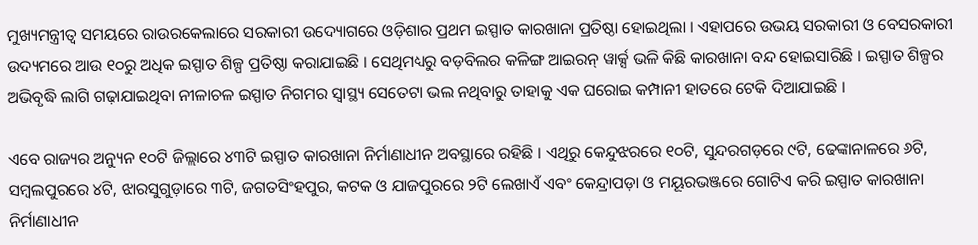ମୁଖ୍ୟମନ୍ତ୍ରୀତ୍ୱ ସମୟରେ ରାଉରକେଲାରେ ସରକାରୀ ଉଦ୍ୟୋଗରେ ଓଡ଼ିଶାର ପ୍ରଥମ ଇସ୍ପାତ କାରଖାନା ପ୍ରତିଷ୍ଠା ହୋଇଥିଲା । ଏହାପରେ ଉଭୟ ସରକାରୀ ଓ ବେସରକାରୀ ଉଦ୍ୟମରେ ଆଉ ୧୦ରୁ ଅଧିକ ଇସ୍ପାତ ଶିଳ୍ପ ପ୍ରତିଷ୍ଠା କରାଯାଇଛି । ସେଥିମଧ୍ୟରୁ ବଡ଼ବିଲର କଳିଙ୍ଗ ଆଇରନ୍‍ ୱାର୍କ୍ସ ଭଳି କିଛି କାରଖାନା ବନ୍ଦ ହୋଇସାରିଛି । ଇସ୍ପାତ ଶିଳ୍ପର ଅଭିବୃଦ୍ଧି ଲାଗି ଗଢ଼ାଯାଇଥିବା ନୀଳାଚଳ ଇସ୍ପାତ ନିଗମର ସ୍ୱାସ୍ଥ୍ୟ ସେତେଟା ଭଲ ନଥିବାରୁ ତାହାକୁ ଏକ ଘରୋଇ କମ୍ପାନୀ ହାତରେ ଟେକି ଦିଆଯାଇଛି ।

ଏବେ ରାଜ୍ୟର ଅନ୍ୟୁନ ୧୦ଟି ଜିଲ୍ଲାରେ ୪୩ଟି ଇସ୍ପାତ କାରଖାନା ନିର୍ମାଣାଧୀନ ଅବସ୍ଥାରେ ରହିଛି । ଏଥିରୁ କେନ୍ଦୁଝରରେ ୧୦ଟି, ସୁନ୍ଦରଗଡ଼ରେ ୯ଟି, ଢେଙ୍କାନାଳରେ ୬ଟି, ସମ୍ବଲପୁରରେ ୪ଟି, ଝାରସୁଗୁଡ଼ାରେ ୩ଟି, ଜଗତସିଂହପୁର, କଟକ ଓ ଯାଜପୁରରେ ୨ଟି ଲେଖାଏଁ ଏବଂ କେନ୍ଦ୍ରାପଡ଼ା ଓ ମୟୂରଭଞ୍ଜରେ ଗୋଟିଏ କରି ଇସ୍ପାତ କାରଖାନା ନିର୍ମାଣାଧୀନ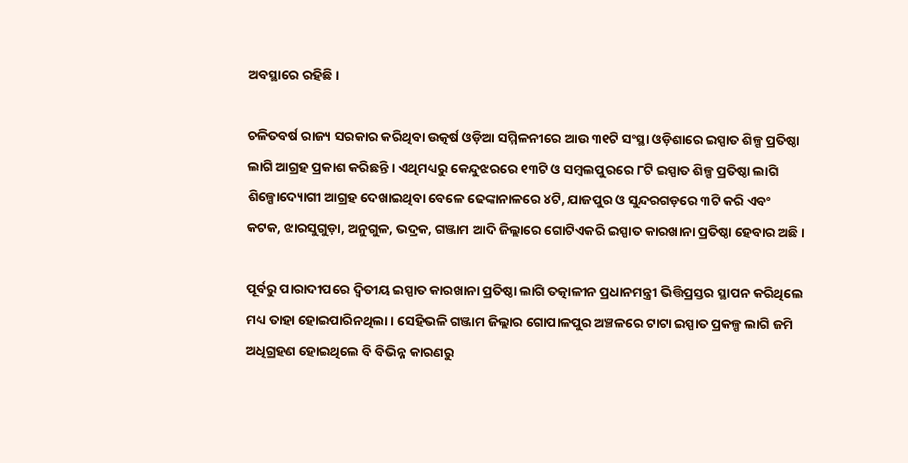ଅବସ୍ଥାରେ ରହିଛି ।

ଚଳିତବର୍ଷ ରାଜ୍ୟ ସରକାର କରିଥିବା ଉତ୍କର୍ଷ ଓଡ଼ିଆ ସମ୍ମିଳନୀରେ ଆଉ ୩୧ଟି ସଂସ୍ଥା ଓଡ଼ିଶାରେ ଇସ୍ପାତ ଶିଳ୍ପ ପ୍ରତିଷ୍ଠା ଲାଗି ଆଗ୍ରହ ପ୍ରକାଶ କରିଛନ୍ତି । ଏଥିମଧ୍ୟରୁ କେନ୍ଦୁଝରରେ ୧୩ଟି ଓ ସମ୍ବଲପୁରରେ ୮ଟି ଇସ୍ପାତ ଶିଳ୍ପ ପ୍ରତିଷ୍ଠା ଲାଗି ଶିଳ୍ପୋଦ୍ୟୋଗୀ ଆଗ୍ରହ ଦେଖାଇଥିବା ବେଳେ ଢେଙ୍କାନାଳରେ ୪ଟି, ଯାଜପୁର ଓ ସୁନ୍ଦରଗଡ଼ରେ ୩ଟି କରି ଏବଂ କଟକ, ଝାରସୁଗୁଡ଼ା, ଅନୁଗୁଳ, ଭଦ୍ରକ, ଗଞ୍ଜାମ ଆଦି ଜିଲ୍ଲାରେ ଗୋଟିଏକରି ଇସ୍ପାତ କାରଖାନା ପ୍ରତିଷ୍ଠା ହେବାର ଅଛି ।

ପୂର୍ବରୁ ପାରାଦୀପରେ ଦ୍ୱିତୀୟ ଇସ୍ପାତ କାରଖାନା ପ୍ରତିଷ୍ଠା ଲାଗି ତତ୍କାଳୀନ ପ୍ରଧାନମନ୍ତ୍ରୀ ଭିତ୍ତିପ୍ରସ୍ତର ସ୍ଥାପନ କରିଥିଲେ ମଧ୍ୟ ତାହା ହୋଇପାରିନଥିଲା । ସେହିଭଳି ଗଞ୍ଜାମ ଜିଲ୍ଲାର ଗୋପାଳପୁର ଅଞ୍ଚଳରେ ଟାଟା ଇସ୍ପାତ ପ୍ରକଳ୍ପ ଲାଗି ଜମି ଅଧିଗ୍ରହଣ ହୋଇଥିଲେ ବି ବିଭିନ୍ନ କାରଣରୁ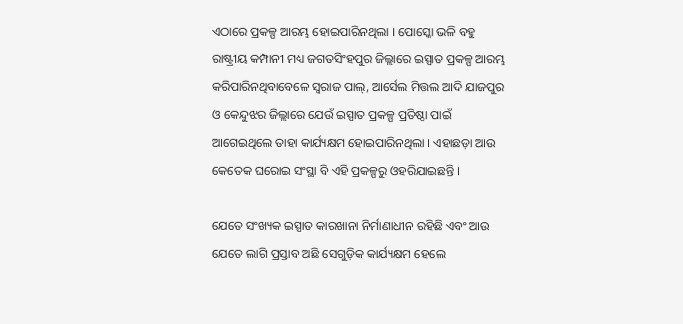ଏଠାରେ ପ୍ରକଳ୍ପ ଆରମ୍ଭ ହୋଇପାରିନଥିଲା । ପୋସ୍କୋ ଭଳି ବହୁ ରାଷ୍ଟ୍ରୀୟ କମ୍ପାନୀ ମଧ୍ୟ ଜଗତସିଂହପୁର ଜିଲ୍ଲାରେ ଇସ୍ପାତ ପ୍ରକଳ୍ପ ଆରମ୍ଭ କରିପାରିନଥିବାବେଳେ ସ୍ୱରାଜ ପାଲ୍‍, ଆର୍ସେଲ ମିତ୍ତଲ ଆଦି ଯାଜପୁର ଓ କେନ୍ଦୁଝର ଜିଲ୍ଲାରେ ଯେଉଁ ଇସ୍ପାତ ପ୍ରକଳ୍ପ ପ୍ରତିଷ୍ଠା ପାଇଁ ଆଗେଇଥିଲେ ତାହା କାର୍ଯ୍ୟକ୍ଷମ ହୋଇପାରିନଥିଲା । ଏହାଛଡ଼ା ଆଉ କେତେକ ଘରୋଇ ସଂସ୍ଥା ବି ଏହି ପ୍ରକଳ୍ପରୁ ଓହରିଯାଇଛନ୍ତି ।

ଯେତେ ସଂଖ୍ୟକ ଇସ୍ପାତ କାରଖାନା ନିର୍ମାଣାଧୀନ ରହିଛି ଏବଂ ଆଉ ଯେତେ ଲାଗି ପ୍ରସ୍ତାବ ଅଛି ସେଗୁଡ଼ିକ କାର୍ଯ୍ୟକ୍ଷମ ହେଲେ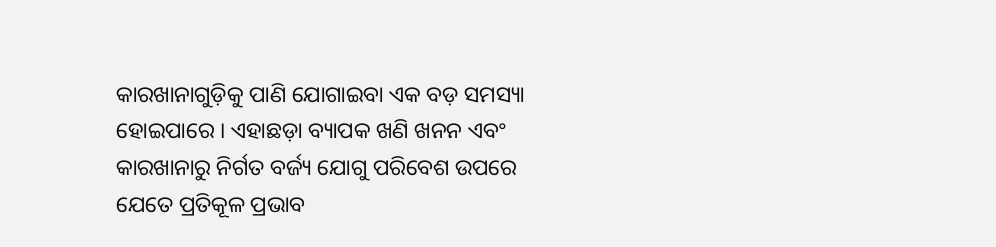କାରଖାନାଗୁଡ଼ିକୁ ପାଣି ଯୋଗାଇବା ଏକ ବଡ଼ ସମସ୍ୟା ହୋଇପାରେ । ଏହାଛଡ଼ା ବ୍ୟାପକ ଖଣି ଖନନ ଏବଂ କାରଖାନାରୁ ନିର୍ଗତ ବର୍ଜ୍ୟ ଯୋଗୁ ପରିବେଶ ଉପରେ ଯେତେ ପ୍ରତିକୂଳ ପ୍ରଭାବ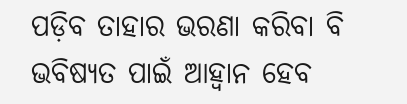ପଡ଼ିବ ତାହାର ଭରଣା କରିବା ବି ଭବିଷ୍ୟତ ପାଇଁ ଆହ୍ୱାନ ହେବ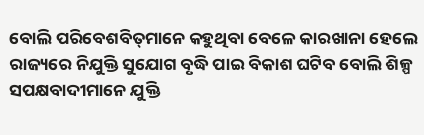ବୋଲି ପରିବେଶବିତ୍‍ମାନେ କହୁଥିବା ବେଳେ କାରଖାନା ହେଲେ ରାଜ୍ୟରେ ନିଯୁକ୍ତି ସୁଯୋଗ ବୃଦ୍ଧି ପାଇ ବିକାଶ ଘଟିବ ବୋଲି ଶିଳ୍ପ ସପକ୍ଷବାଦୀମାନେ ଯୁକ୍ତି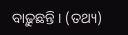ବାଢ଼ୁଛନ୍ତି । (ତଥ୍ୟ)